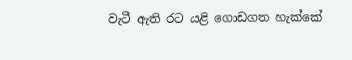වැටී ඇති රට යළි ගොඩගත හැක්කේ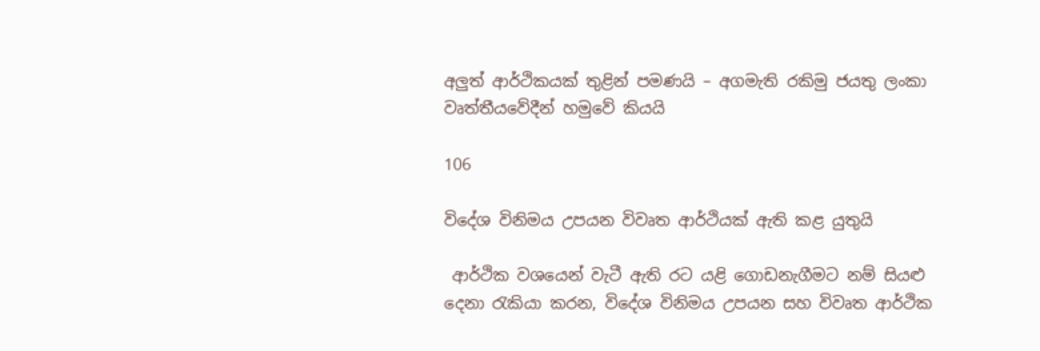අලුත් ආර්ථිකයක් තුළින් පමණයි – අගමැති රකිමු ජයතු ලංකා වෘත්තීයවේදීන් හමුවේ කියයි

106

විදේශ විනිමය උපයන විවෘත ආර්ථියක් ඇති කළ යුතුයි

 ආර්ථික වශයෙන් වැටී ඇති රට යළි ගොඩනැගීමට නම් සියළු දෙනා රැකියා කරන, විදේශ විනිමය උපයන සහ විවෘත ආර්ථික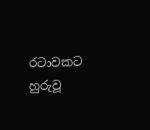රටාවකට හුරුවූ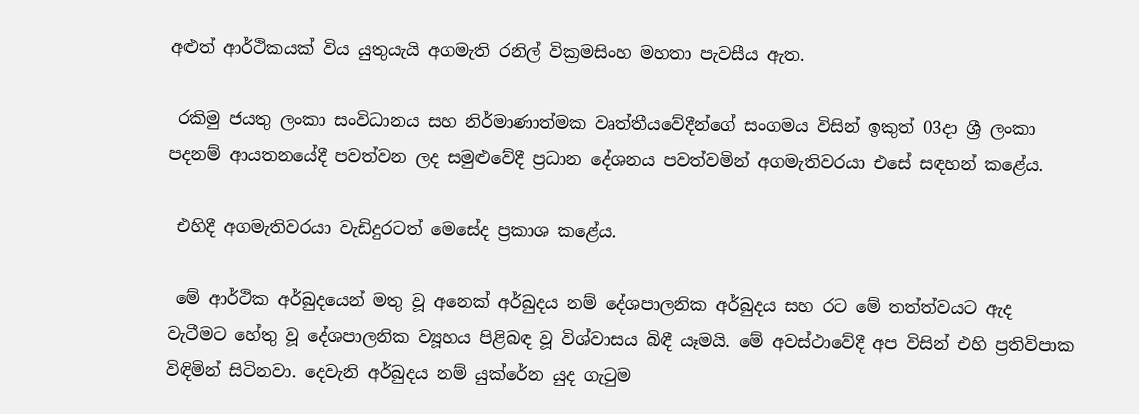අළුත් ආර්ථිකයක් විය යුතුයැයි අගමැති රනිල් වික්‍රමසිංහ මහතා පැවසීය ඇත.

 රකිමු ජයතු ලංකා සංවිධානය සහ නිර්මාණාත්මක වෘත්තීයවේදීන්ගේ සංගමය විසින් ඉකුත් 03දා ශ්‍රී ලංකා පදනම් ආයතනයේදී පවත්වන ලද සමුළුවේදී ප්‍රධාන දේශනය පවත්වමින් අගමැතිවරයා එසේ සඳහන් කළේය.

 එහිදී අගමැතිවරයා වැඩිදුරටත් මෙසේද ප්‍රකාශ කළේය.

 මේ ආර්ථික අර්බුදයෙන් මතු වූ අනෙක් අර්බුදය නම් දේශපාලනික අර්බුදය සහ රට මේ තත්ත්වයට ඇද වැටීමට හේතු වූ දේශපාලනික ව්‍යූහය පිළිබඳ වූ විශ්වාසය බිඳී යෑමයි. මේ අවස්ථාවේදී අප විසින් එහි ප්‍රතිවිපාක විඳිමින් සිටිනවා. දෙවැනි අර්බුදය නම් යුක්රේන යුද ගැටුම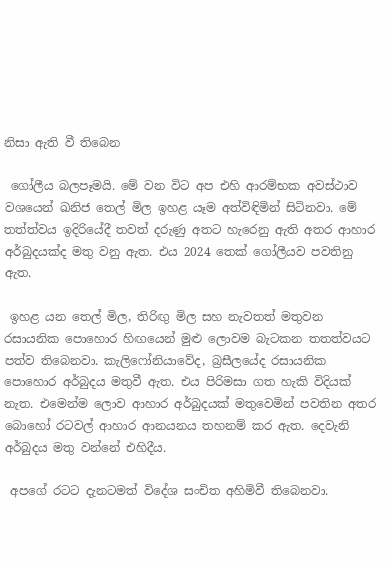නිසා ඇති වී තිබෙන

 ගෝලීය බලපෑමයි. මේ වන විට අප එහි ආරම්භක අවස්ථාව වශයෙන් ඛනිජ තෙල් මිල ඉහළ යෑම අත්විඳිමින් සිටිනවා. මේ තත්ත්වය ඉදිරියේදී තවත් දරුණු අතට හැරෙනු ඇති අතර ආහාර අර්බුදයක්ද මතු වනු ඇත. එය 2024 තෙක් ගෝලීයව පවතිනු ඇත.

 ඉහළ යන තෙල් මිල, තිරිඟු මිල සහ නැවතත් මතුවන රසායනික පොහොර හිඟයෙන් මුළු ලොවම බැටකන තතත්වයට පත්ව තිබෙනවා. කැලිෆෝනියාවේද, බ්‍රසීලයේද රසායනික පොහොර අර්බුදය මතුවී ඇත. එය පිරිමසා ගත හැකි විදියක් නැත. එමෙන්ම ලොව ආහාර අර්බුදයක් මතුවෙමින් පවතින අතර බොහෝ රටවල් ආහාර ආනයනය තහනම් කර ඇත. දෙවැනි අර්බුදය මතු වන්නේ එහිදීය.

 අපගේ රටට දැනටමත් විදේශ සංචිත අහිමිවී තිබෙනවා.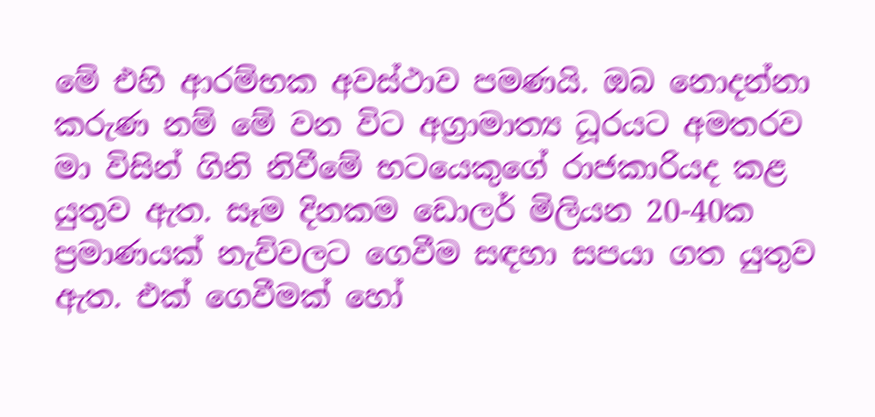මේ එහි ආරම්භක අවස්ථාව පමණයි. ඔබ නොදන්නා කරුණ නම් මේ වන විට අග්‍රාමාත්‍ය ධූරයට අමතරව මා විසින් ගිනි නිවීමේ භටයෙකුගේ රාජකාරියද කළ යුතුව ඇත. සෑම දිනකම ඩොලර් මිලියන 20-40ක ප්‍රමාණයක් නැව්වලට ගෙවීම සඳහා සපයා ගත යුතුව ඇත. එක් ගෙවීමක් හෝ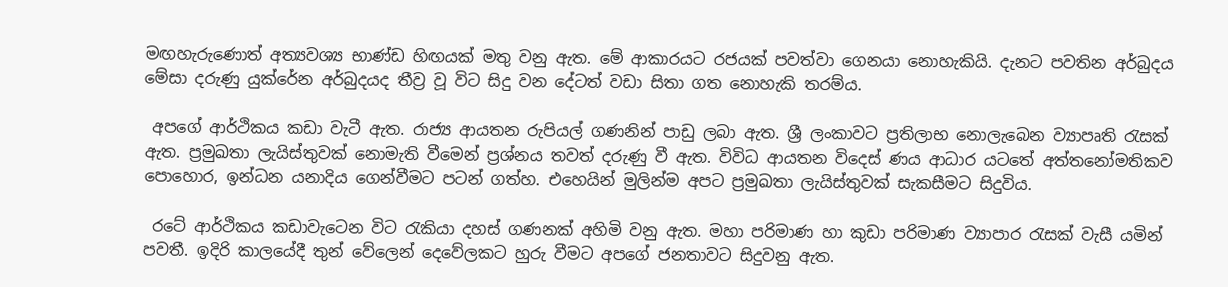මඟහැරුණොත් අත්‍යවශ්‍ය භාණ්ඩ හිඟයක් මතු වනු ඇත. මේ ආකාරයට රජයක් පවත්වා ගෙනයා නොහැකියි. දැනට පවතින අර්බුදය මේසා දරුණු යුක්රේන අර්බුදයද තීව්‍ර වූ විට සිදු වන දේටත් වඩා සිතා ගත නොහැකි තරම්ය.

 අපගේ ආර්ථිකය කඩා වැටී ඇත. රාජ්‍ය ආයතන රුපියල් ගණනින් පාඩු ලබා ඇත. ශ්‍රී ලංකාවට ප්‍රතිලාභ නොලැබෙන ව්‍යාපෘති රැසක් ඇත. ප්‍රමුඛතා ලැයිස්තුවක් නොමැති වීමෙන් ප්‍රශ්නය තවත් දරුණු වී ඇත. විවිධ ආයතන විදෙස් ණය ආධාර යටතේ අත්තනෝමතිකව පොහොර, ඉන්ධන යනාදිය ගෙන්වීමට පටන් ගත්හ. එහෙයින් මුලින්ම අපට ප්‍රමුඛතා ලැයිස්තුවක් සැකසීමට සිදුවිය.

 රටේ ආර්ථිකය කඩාවැටෙන විට රැකියා දහස් ගණනක් අහිමි වනු ඇත. මහා පරිමාණ හා කුඩා පරිමාණ ව්‍යාපාර රැසක් වැසී යමින් පවතී. ඉදිරි කාලයේදී තුන් වේලෙන් දෙවේලකට හුරු වීමට අපගේ ජනතාවට සිදුවනු ඇත.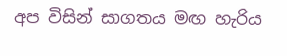අප විසින් සාගතය මඟ හැරිය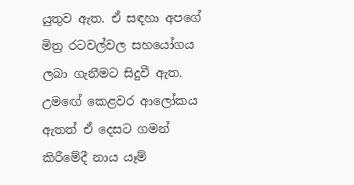යුතුව ඇත. ඒ සඳහා අපගේ මිත්‍ර රටවල්වල සහයෝගය ලබා ගැනීමට සිදුවී ඇත. උමඟේ කෙළවර ආලෝකය ඇතත් ඒ දෙසට ගමන් කිරීමේදී නාය යෑම්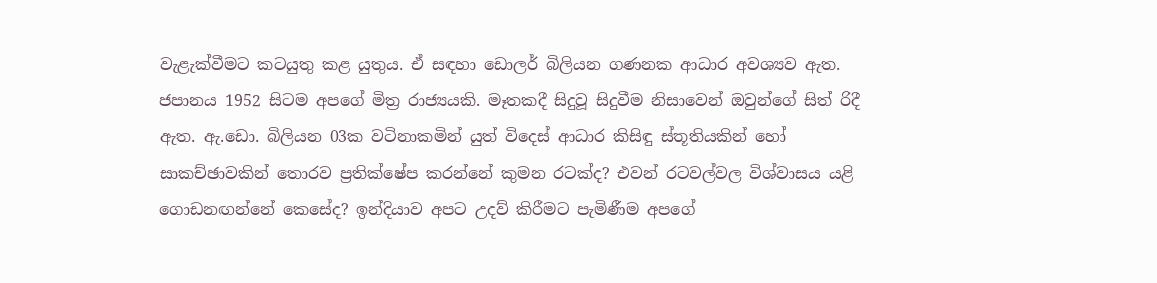වැළැක්වීමට කටයුතු කළ යුතුය. ඒ සඳහා ඩොලර් බිලියන ගණනක ආධාර අවශ්‍යව ඇත. ජපානය 1952 සිටම අපගේ මිත්‍ර රාජ්‍යයකි. මෑතකදී සිදුවූ සිදුවීම නිසාවෙන් ඔවුන්ගේ සිත් රිදී ඇත. ඇ.ඩො. බිලියන 03ක වටිනාකමින් යුත් විදෙස් ආධාර කිසිඳු ස්තූතියකින් හෝ සාකච්ඡාවකින් තොරව ප්‍රතික්ෂේප කරන්නේ කුමන රටක්ද? එවන් රටවල්වල විශ්වාසය යළි ගොඩනඟන්නේ කෙසේද? ඉන්දියාව අපට උදව් කිරීමට පැමිණීම අපගේ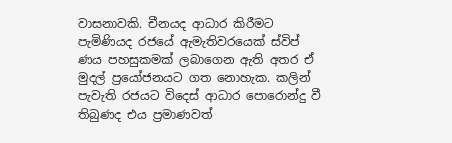වාසනාවකි. චීනයද ආධාර කිරීමට පැමිණියද රජයේ ඇමැතිවරයෙක් ස්විප් ණය පහසුකමක් ලබාගෙන ඇති අතර ඒ මුදල් ප්‍රයෝජනයට ගත නොහැක. කලින් පැවැති රජයට විදෙස් ආධාර පොරොන්දු වී තිබුණද එය ප්‍රමාණවත්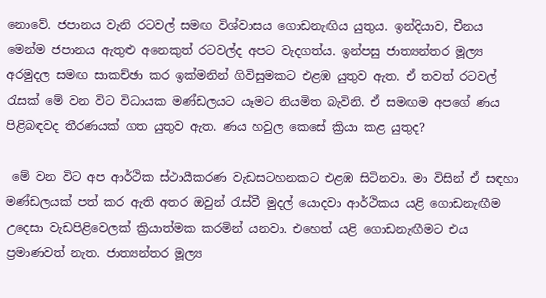නොවේ. ජපානය වැනි රටවල් සමඟ විශ්වාසය ගොඩනැඟිය යුතුය. ඉන්දියාව, චීනය මෙන්ම ජපානය ඇතුළු අනෙකුත් රටවල්ද අපට වැදගත්ය. ඉන්පසු ජාත්‍යන්තර මූල්‍ය අරමුදල සමඟ සාකච්ඡා කර ඉක්මනින් ගිවිසුමකට එළඹ යුතුව ඇත. ඒ තවත් රටවල් රැසක් මේ වන විට විධායක මණ්ඩලයට යෑමට නියමිත බැවිනි. ඒ සමඟම අපගේ ණය පිළිබඳවද තීරණයක් ගත යුතුව ඇත. ණය හවුල කෙසේ ක්‍රියා කළ යුතුද?

 මේ වන විට අප ආර්ථික ස්ථායීකරණ වැඩසටහනකට එළඹ සිටිනවා. මා විසින් ඒ සඳහා මණ්ඩලයක් පත් කර ඇති අතර ඔවුන් රැස්වී මුදල් යොදවා ආර්ථිකය යළි ගොඩනැඟීම උදෙසා වැඩපිළිවෙලක් ක්‍රියාත්මක කරමින් යනවා. එහෙත් යළි ගොඩනැඟීමට එය ප්‍රමාණවත් නැත. ජාත්‍යන්තර මූල්‍ය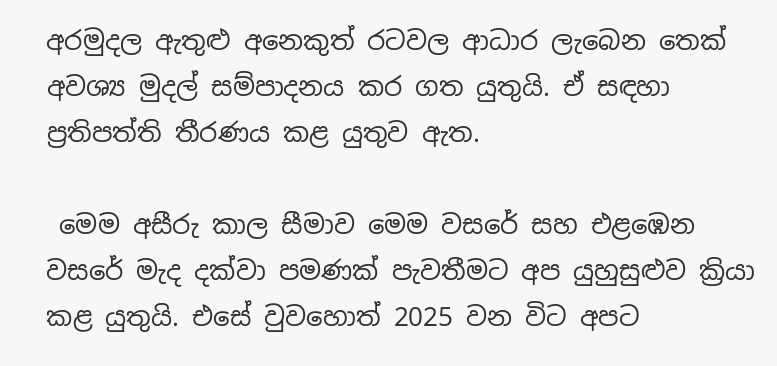අරමුදල ඇතුළු අනෙකුත් රටවල ආධාර ලැබෙන තෙක් අවශ්‍ය මුදල් සම්පාදනය කර ගත යුතුයි. ඒ සඳහා ප්‍රතිපත්ති තීරණය කළ යුතුව ඇත.

 මෙම අසීරු කාල සීමාව මෙම වසරේ සහ එළඹෙන වසරේ මැද දක්වා පමණක් පැවතීමට අප යුහුසුළුව ක්‍රියා කළ යුතුයි. එසේ වුවහොත් 2025 වන විට අපට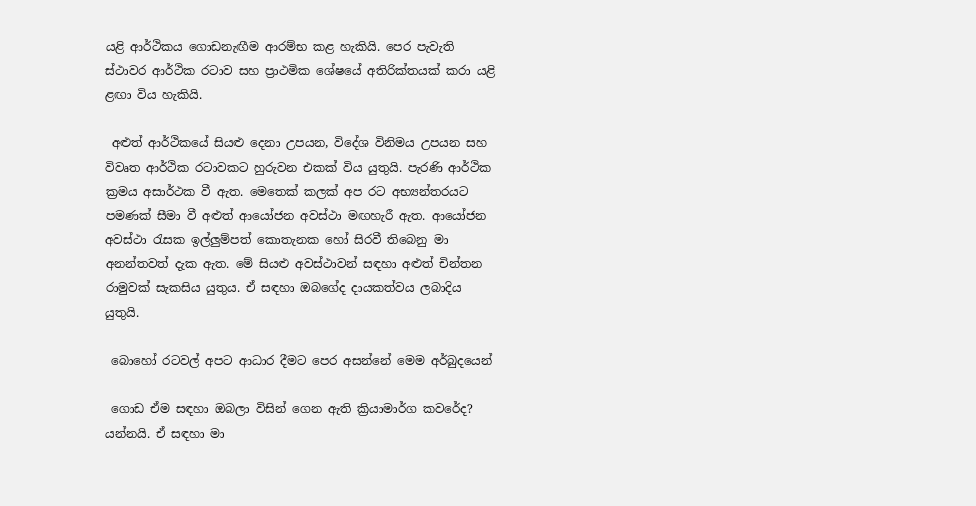යළි ආර්ථිකය ගොඩනැඟීම ආරම්භ කළ හැකියි. පෙර පැවැති ස්ථාවර ආර්ථික රටාව සහ ප්‍රාථමික ශේෂයේ අතිරික්තයක් කරා යළි ළඟා විය හැකියි.

 අළුත් ආර්ථිකයේ සියළු දෙනා උපයන, විදේශ විනිමය උපයන සහ විවෘත ආර්ථික රටාවකට හුරුවන එකක් විය යුතුයි. පැරණි ආර්ථික ක්‍රමය අසාර්ථක වී ඇත. මෙතෙක් කලක් අප රට අභ්‍යන්තරයට පමණක් සීමා වී අළුත් ආයෝජන අවස්ථා මඟහැරී ඇත. ආයෝජන අවස්ථා රැසක ඉල්ලුම්පත් කොතැනක හෝ සිරවී තිබෙනු මා අනන්තවත් දැක ඇත. මේ සියළු අවස්ථාවන් සඳහා අළුත් චින්තන රාමුවක් සැකසිය යුතුය. ඒ සඳහා ඔබගේද දායකත්වය ලබාදිය යුතුයි.

 බොහෝ රටවල් අපට ආධාර දීමට පෙර අසන්නේ මෙම අර්බුදයෙන්

 ගොඩ ඒම සඳහා ඔබලා විසින් ගෙන ඇති ක්‍රියාමාර්ග කවරේද? යන්නයි. ඒ සඳහා මා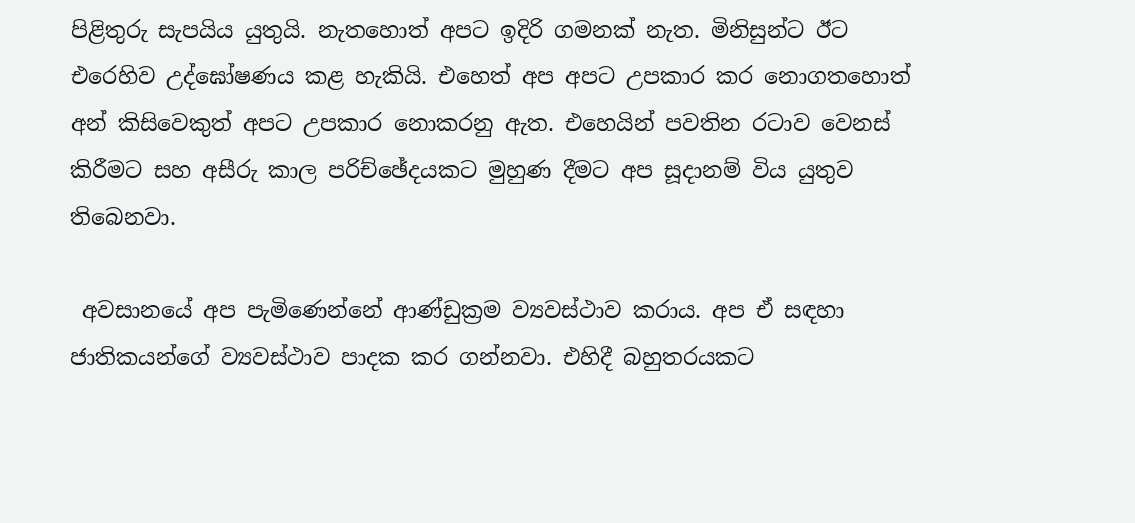පිළිතුරු සැපයිය යුතුයි. නැතහොත් අපට ඉදිරි ගමනක් නැත. මිනිසුන්ට ඊට එරෙහිව උද්ඝෝෂණය කළ හැකියි. එහෙත් අප අපට උපකාර කර නොගතහොත් අන් කිසිවෙකුත් අපට උපකාර නොකරනු ඇත. එහෙයින් පවතින රටාව වෙනස් කිරීමට සහ අසීරු කාල පරිච්ඡේදයකට මුහුණ දීමට අප සූදානම් විය යුතුව තිබෙනවා.

 අවසානයේ අප පැමිණෙන්නේ ආණ්ඩුක්‍රම ව්‍යවස්ථාව කරාය. අප ඒ සඳහා ජාතිකයන්ගේ ව්‍යවස්ථාව පාදක කර ගන්නවා. එහිදී බහුතරයකට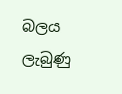බලය ලැබුණු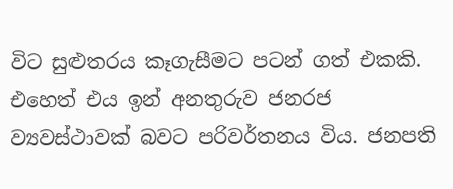විට සුළුතරය කෑගැසීමට පටන් ගත් එකකි. එහෙත් එය ඉන් අනතුරුව ජනරජ ව්‍යවස්ථාවක් බවට පරිවර්තනය විය. ජනපති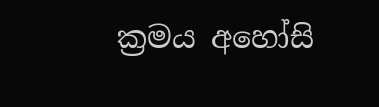ක්‍රමය අහෝසි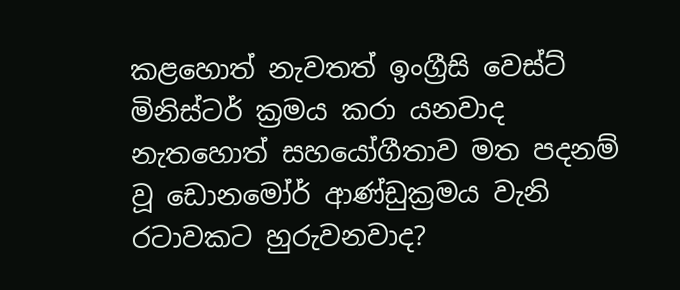කළහොත් නැවතත් ඉංග්‍රීසි වෙස්ට් මිනිස්ටර් ක්‍රමය කරා යනවාද නැතහොත් සහයෝගීතාව මත පදනම් වූ ඩොනමෝර් ආණ්ඩුක්‍රමය වැනි රටාවකට හුරුවනවාද?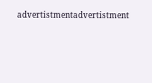advertistmentadvertistment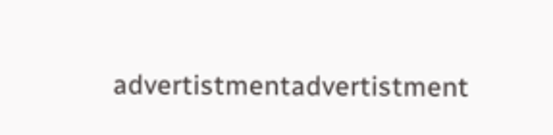advertistmentadvertistment